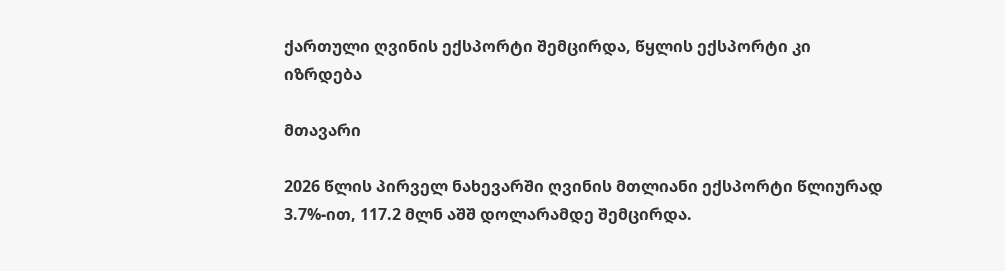ქართული ღვინის ექსპორტი შემცირდა, წყლის ექსპორტი კი იზრდება

მთავარი

2026 წლის პირველ ნახევარში ღვინის მთლიანი ექსპორტი წლიურად 3.7%-ით, 117.2 მლნ აშშ დოლარამდე შემცირდა.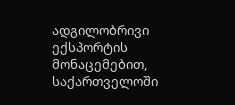ადგილობრივი ექსპორტის მონაცემებით, საქართველოში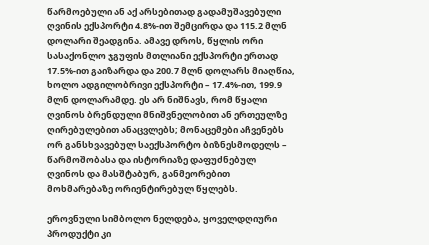წარმოებული ან აქ არსებითად გადამუშავებული ღვინის ექსპორტი 4.8%-ით შემცირდა და 115.2 მლნ დოლარი შეადგინა. ამავე დროს, წყლის ორი სასაქონლო ჯგუფის მთლიანი ექსპორტი ერთად 17.5%-ით გაიზარდა და 200.7 მლნ დოლარს მიაღწია, ხოლო ადგილობრივი ექსპორტი – 17.4%-ით, 199.9 მლნ დოლარამდე. ეს არ ნიშნავს, რომ წყალი ღვინოს ბრენდული მნიშვნელობით ან ერთეულზე ღირებულებით ანაცვლებს; მონაცემები აჩვენებს ორ განსხვავებულ საექსპორტო ბიზნესმოდელს – წარმოშობასა და ისტორიაზე დაფუძნებულ ღვინოს და მასშტაბურ, განმეორებით მოხმარებაზე ორიენტირებულ წყლებს.

ეროვნული სიმბოლო ნელდება, ყოველდღიური პროდუქტი კი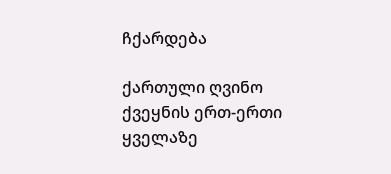ჩქარდება

ქართული ღვინო ქვეყნის ერთ-ერთი ყველაზე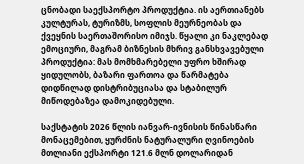ცნობადი საექსპორტო პროდუქტია. ის აერთიანებს კულტურას, ტურიზმს, სოფლის მეურნეობას და ქვეყნის საერთაშორისო იმიჯს. წყალი კი ნაკლებად ემოციური, მაგრამ ბიზნესის მხრივ განსხვავებული პროდუქტია: მას მომხმარებელი უფრო ხშირად ყიდულობს, ბაზარი ფართოა და წარმატება დიდწილად დისტრიბუციასა და სტაბილურ მიწოდებაზეა დამოკიდებული.

საქსტატის 2026 წლის იანვარ-ივნისის წინასწარი მონაცემებით, ყურძნის ნატურალური ღვინოების მთლიანი ექსპორტი 121.6 მლნ დოლარიდან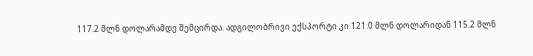117.2 მლნ დოლარამდე შემცირდა. ადგილობრივი ექსპორტი კი 121.0 მლნ დოლარიდან 115.2 მლნ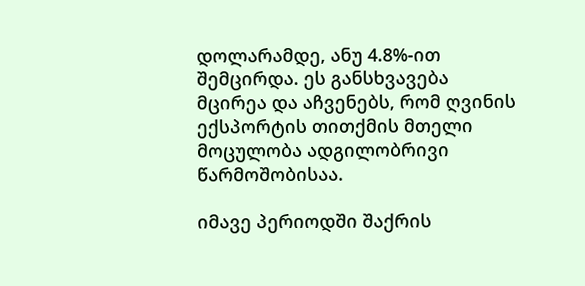დოლარამდე, ანუ 4.8%-ით შემცირდა. ეს განსხვავება მცირეა და აჩვენებს, რომ ღვინის ექსპორტის თითქმის მთელი მოცულობა ადგილობრივი წარმოშობისაა.

იმავე პერიოდში შაქრის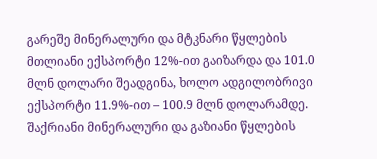გარეშე მინერალური და მტკნარი წყლების მთლიანი ექსპორტი 12%-ით გაიზარდა და 101.0 მლნ დოლარი შეადგინა, ხოლო ადგილობრივი ექსპორტი 11.9%-ით – 100.9 მლნ დოლარამდე. შაქრიანი მინერალური და გაზიანი წყლების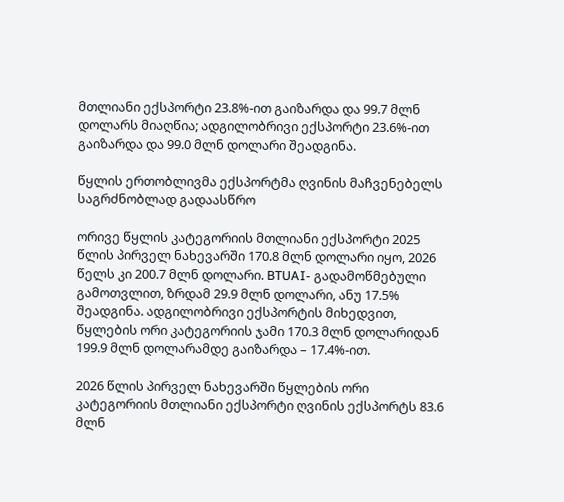მთლიანი ექსპორტი 23.8%-ით გაიზარდა და 99.7 მლნ დოლარს მიაღწია; ადგილობრივი ექსპორტი 23.6%-ით გაიზარდა და 99.0 მლნ დოლარი შეადგინა.

წყლის ერთობლივმა ექსპორტმა ღვინის მაჩვენებელს საგრძნობლად გადაასწრო

ორივე წყლის კატეგორიის მთლიანი ექსპორტი 2025 წლის პირველ ნახევარში 170.8 მლნ დოლარი იყო, 2026 წელს კი 200.7 მლნ დოლარი. BTUAI- გადამოწმებული გამოთვლით, ზრდამ 29.9 მლნ დოლარი, ანუ 17.5% შეადგინა. ადგილობრივი ექსპორტის მიხედვით, წყლების ორი კატეგორიის ჯამი 170.3 მლნ დოლარიდან 199.9 მლნ დოლარამდე გაიზარდა – 17.4%-ით.

2026 წლის პირველ ნახევარში წყლების ორი კატეგორიის მთლიანი ექსპორტი ღვინის ექსპორტს 83.6 მლნ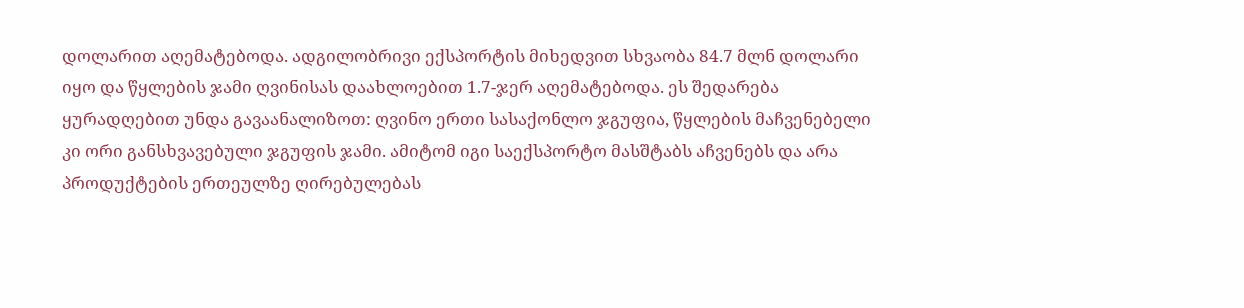დოლარით აღემატებოდა. ადგილობრივი ექსპორტის მიხედვით სხვაობა 84.7 მლნ დოლარი იყო და წყლების ჯამი ღვინისას დაახლოებით 1.7-ჯერ აღემატებოდა. ეს შედარება ყურადღებით უნდა გავაანალიზოთ: ღვინო ერთი სასაქონლო ჯგუფია, წყლების მაჩვენებელი კი ორი განსხვავებული ჯგუფის ჯამი. ამიტომ იგი საექსპორტო მასშტაბს აჩვენებს და არა პროდუქტების ერთეულზე ღირებულებას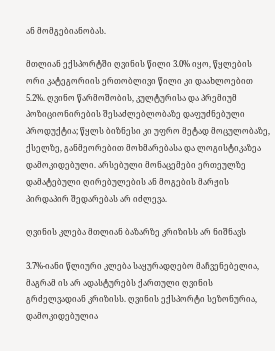ან მომგებიანობას.

მთლიან ექსპორტში ღვინის წილი 3.0% იყო, წყლების ორი კატეგორიის ერთობლივი წილი კი დაახლოებით 5.2%. ღვინო წარმოშობის, კულტურისა და პრემიუმ პოზიციონირების შესაძლებლობაზე დაფუძნებული პროდუქტია; წყლს ბიზნესი კი უფრო მეტად მოცულობაზე, ქსელზე, განმეორებით მოხმარებასა და ლოგისტიკაზეა დამოკიდებული. არსებული მონაცემები ერთეულზე დამატებული ღირებულების ან მოგების მარჟის პირდაპირ შედარებას არ იძლევა.

ღვინის კლება მთლიან ბაზარზე კრიზისს არ ნიშნავს

3.7%-იანი წლიური კლება საყურადღებო მაჩვენებელია, მაგრამ ის არ ადასტურებს ქართული ღვინის გრძელვადიან კრიზისს. ღვინის ექსპორტი სეზონურია, დამოკიდებულია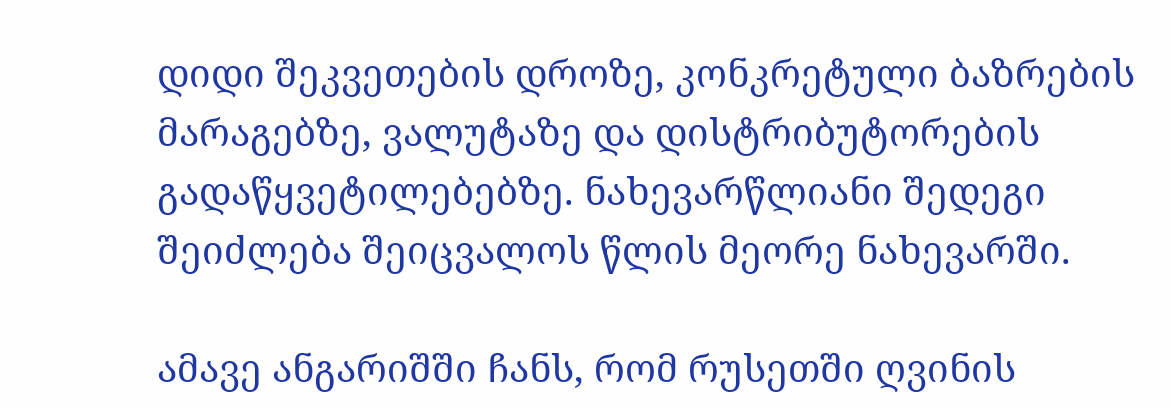დიდი შეკვეთების დროზე, კონკრეტული ბაზრების მარაგებზე, ვალუტაზე და დისტრიბუტორების გადაწყვეტილებებზე. ნახევარწლიანი შედეგი შეიძლება შეიცვალოს წლის მეორე ნახევარში.

ამავე ანგარიშში ჩანს, რომ რუსეთში ღვინის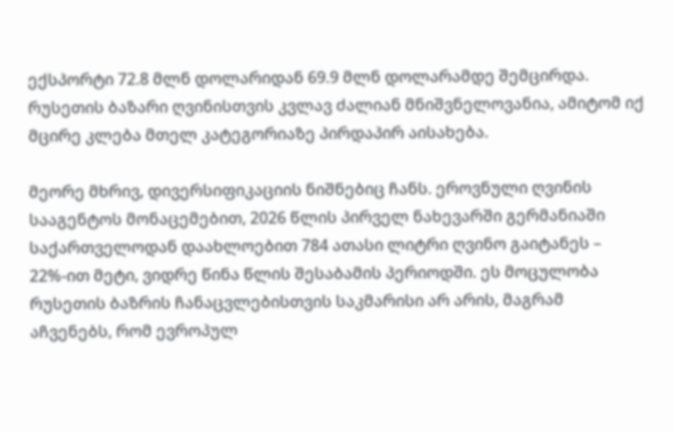ექსპორტი 72.8 მლნ დოლარიდან 69.9 მლნ დოლარამდე შემცირდა. რუსეთის ბაზარი ღვინისთვის კვლავ ძალიან მნიშვნელოვანია, ამიტომ იქ მცირე კლება მთელ კატეგორიაზე პირდაპირ აისახება.

მეორე მხრივ, დივერსიფიკაციის ნიშნებიც ჩანს. ეროვნული ღვინის სააგენტოს მონაცემებით, 2026 წლის პირველ ნახევარში გერმანიაში საქართველოდან დაახლოებით 784 ათასი ლიტრი ღვინო გაიტანეს – 22%-ით მეტი, ვიდრე წინა წლის შესაბამის პერიოდში. ეს მოცულობა რუსეთის ბაზრის ჩანაცვლებისთვის საკმარისი არ არის, მაგრამ აჩვენებს, რომ ევროპულ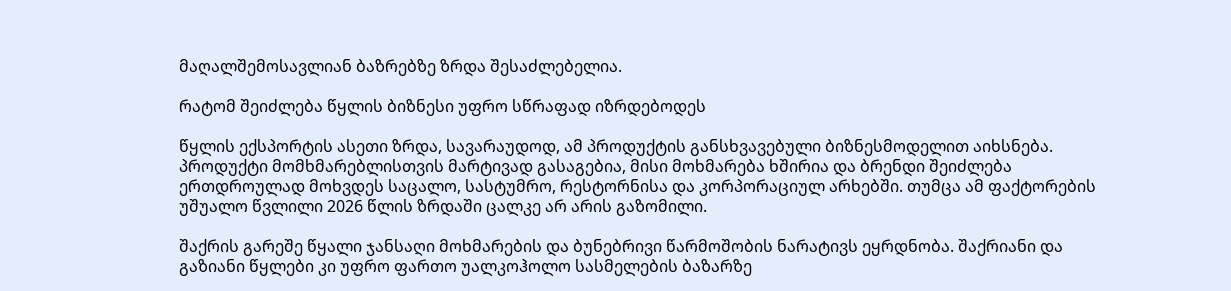მაღალშემოსავლიან ბაზრებზე ზრდა შესაძლებელია.

რატომ შეიძლება წყლის ბიზნესი უფრო სწრაფად იზრდებოდეს

წყლის ექსპორტის ასეთი ზრდა, სავარაუდოდ, ამ პროდუქტის განსხვავებული ბიზნესმოდელით აიხსნება. პროდუქტი მომხმარებლისთვის მარტივად გასაგებია, მისი მოხმარება ხშირია და ბრენდი შეიძლება ერთდროულად მოხვდეს საცალო, სასტუმრო, რესტორნისა და კორპორაციულ არხებში. თუმცა ამ ფაქტორების უშუალო წვლილი 2026 წლის ზრდაში ცალკე არ არის გაზომილი.

შაქრის გარეშე წყალი ჯანსაღი მოხმარების და ბუნებრივი წარმოშობის ნარატივს ეყრდნობა. შაქრიანი და გაზიანი წყლები კი უფრო ფართო უალკოჰოლო სასმელების ბაზარზე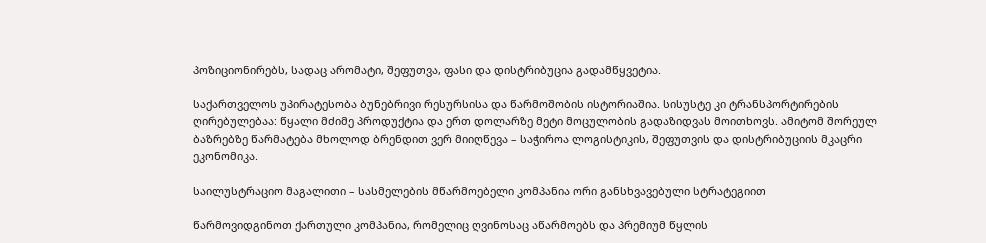პოზიციონირებს, სადაც არომატი, შეფუთვა, ფასი და დისტრიბუცია გადამწყვეტია.

საქართველოს უპირატესობა ბუნებრივი რესურსისა და წარმოშობის ისტორიაშია. სისუსტე კი ტრანსპორტირების ღირებულებაა: წყალი მძიმე პროდუქტია და ერთ დოლარზე მეტი მოცულობის გადაზიდვას მოითხოვს. ამიტომ შორეულ ბაზრებზე წარმატება მხოლოდ ბრენდით ვერ მიიღწევა – საჭიროა ლოგისტიკის, შეფუთვის და დისტრიბუციის მკაცრი ეკონომიკა.

საილუსტრაციო მაგალითი – სასმელების მწარმოებელი კომპანია ორი განსხვავებული სტრატეგიით

წარმოვიდგინოთ ქართული კომპანია, რომელიც ღვინოსაც აწარმოებს და პრემიუმ წყლის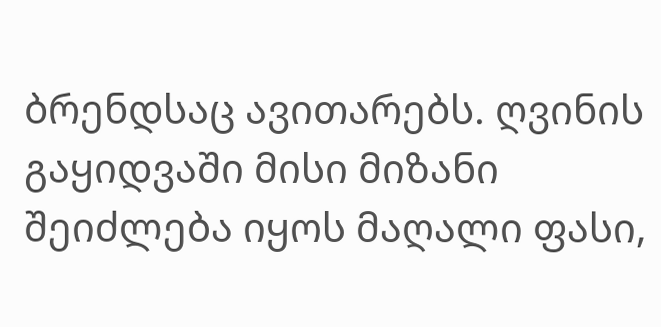ბრენდსაც ავითარებს. ღვინის გაყიდვაში მისი მიზანი შეიძლება იყოს მაღალი ფასი,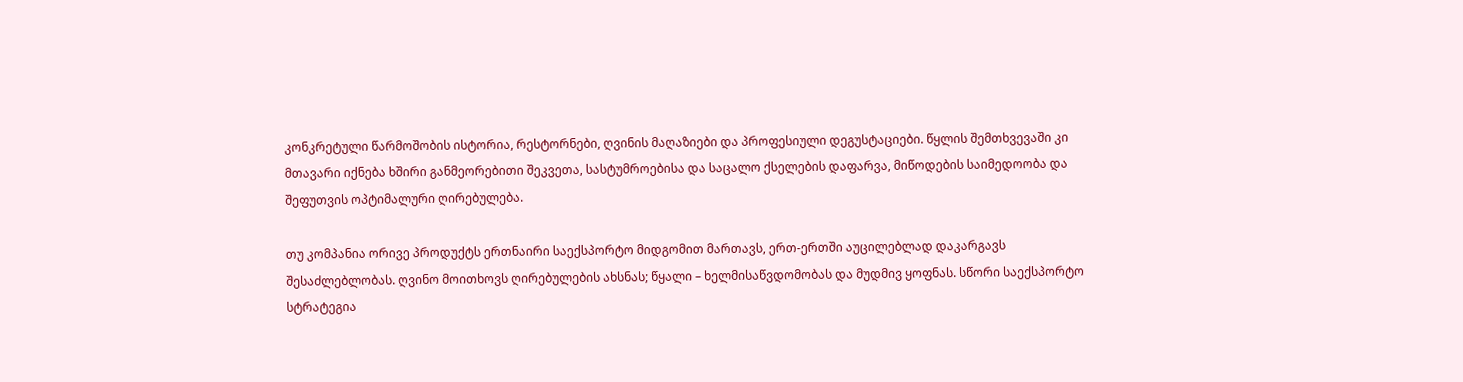კონკრეტული წარმოშობის ისტორია, რესტორნები, ღვინის მაღაზიები და პროფესიული დეგუსტაციები. წყლის შემთხვევაში კი მთავარი იქნება ხშირი განმეორებითი შეკვეთა, სასტუმროებისა და საცალო ქსელების დაფარვა, მიწოდების საიმედოობა და შეფუთვის ოპტიმალური ღირებულება.

თუ კომპანია ორივე პროდუქტს ერთნაირი საექსპორტო მიდგომით მართავს, ერთ-ერთში აუცილებლად დაკარგავს შესაძლებლობას. ღვინო მოითხოვს ღირებულების ახსნას; წყალი – ხელმისაწვდომობას და მუდმივ ყოფნას. სწორი საექსპორტო სტრატეგია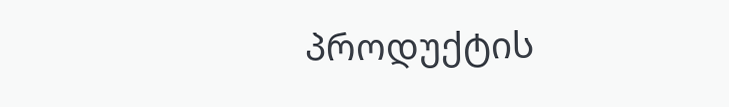პროდუქტის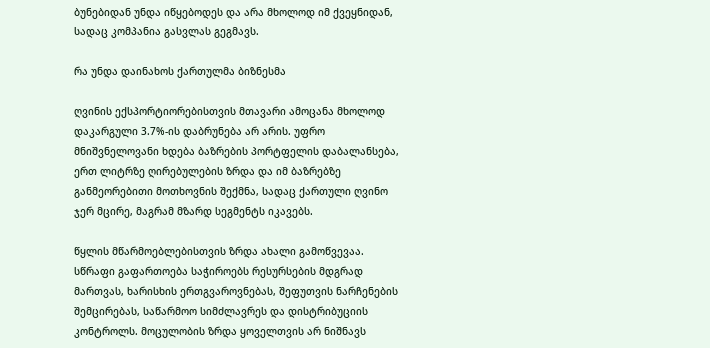ბუნებიდან უნდა იწყებოდეს და არა მხოლოდ იმ ქვეყნიდან, სადაც კომპანია გასვლას გეგმავს.

რა უნდა დაინახოს ქართულმა ბიზნესმა

ღვინის ექსპორტიორებისთვის მთავარი ამოცანა მხოლოდ დაკარგული 3.7%-ის დაბრუნება არ არის. უფრო მნიშვნელოვანი ხდება ბაზრების პორტფელის დაბალანსება, ერთ ლიტრზე ღირებულების ზრდა და იმ ბაზრებზე განმეორებითი მოთხოვნის შექმნა, სადაც ქართული ღვინო ჯერ მცირე, მაგრამ მზარდ სეგმენტს იკავებს.

წყლის მწარმოებლებისთვის ზრდა ახალი გამოწვევაა. სწრაფი გაფართოება საჭიროებს რესურსების მდგრად მართვას, ხარისხის ერთგვაროვნებას, შეფუთვის ნარჩენების შემცირებას, საწარმოო სიმძლავრეს და დისტრიბუციის კონტროლს. მოცულობის ზრდა ყოველთვის არ ნიშნავს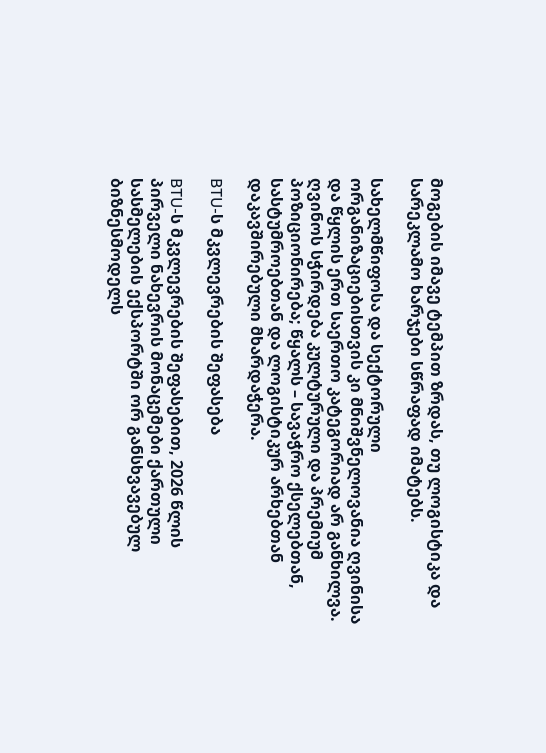მოგების იმავე ტემპით ზრდას, თუ ლოგისტიკა და სარეკლამო ხარჯები სწრაფად იმატებს.

სახელმწიფოსა და სექტორული ორგანიზაციებისთვის კი მნიშვნელოვანია ღვინისა და წყლის ერთ საერთო კატეგორიად არ განხილვა. ღვინოს სჭირდება კულტურული და პრემიუმ პოზიციონირება; წყალს – სავაჭრო ქსელებთან, სასტუმროებთან და ლოგისტიკურ არხებთან დაკავშირებული მხარდაჭერა.

BTU-ს მკვლევრების შეფასება

BTU-ს მკვლევრების შეფასებით, 2026 წლის პირველი ნახევრის მონაცემები ქართული სასმელების ექსპორტში ორ განსხვავებულ ბიზნესმოდელს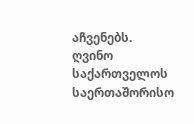აჩვენებს. ღვინო საქართველოს საერთაშორისო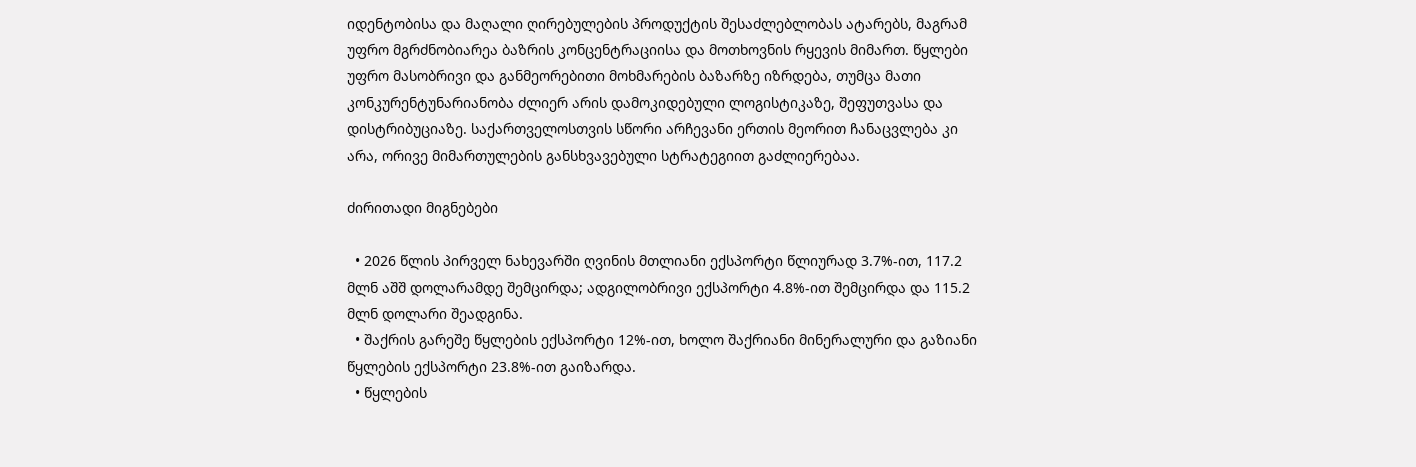იდენტობისა და მაღალი ღირებულების პროდუქტის შესაძლებლობას ატარებს, მაგრამ უფრო მგრძნობიარეა ბაზრის კონცენტრაციისა და მოთხოვნის რყევის მიმართ. წყლები უფრო მასობრივი და განმეორებითი მოხმარების ბაზარზე იზრდება, თუმცა მათი კონკურენტუნარიანობა ძლიერ არის დამოკიდებული ლოგისტიკაზე, შეფუთვასა და დისტრიბუციაზე. საქართველოსთვის სწორი არჩევანი ერთის მეორით ჩანაცვლება კი არა, ორივე მიმართულების განსხვავებული სტრატეგიით გაძლიერებაა.

ძირითადი მიგნებები

  • 2026 წლის პირველ ნახევარში ღვინის მთლიანი ექსპორტი წლიურად 3.7%-ით, 117.2 მლნ აშშ დოლარამდე შემცირდა; ადგილობრივი ექსპორტი 4.8%-ით შემცირდა და 115.2 მლნ დოლარი შეადგინა.
  • შაქრის გარეშე წყლების ექსპორტი 12%-ით, ხოლო შაქრიანი მინერალური და გაზიანი წყლების ექსპორტი 23.8%-ით გაიზარდა.
  • წყლების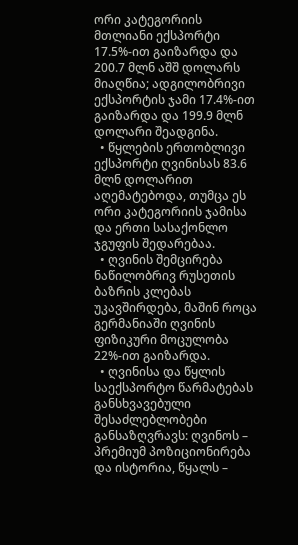ორი კატეგორიის მთლიანი ექსპორტი 17.5%-ით გაიზარდა და 200.7 მლნ აშშ დოლარს მიაღწია; ადგილობრივი ექსპორტის ჯამი 17.4%-ით გაიზარდა და 199.9 მლნ დოლარი შეადგინა.
  • წყლების ერთობლივი ექსპორტი ღვინისას 83.6 მლნ დოლარით აღემატებოდა, თუმცა ეს ორი კატეგორიის ჯამისა და ერთი სასაქონლო ჯგუფის შედარებაა.
  • ღვინის შემცირება ნაწილობრივ რუსეთის ბაზრის კლებას უკავშირდება, მაშინ როცა გერმანიაში ღვინის ფიზიკური მოცულობა 22%-ით გაიზარდა.
  • ღვინისა და წყლის საექსპორტო წარმატებას განსხვავებული შესაძლებლობები განსაზღვრავს: ღვინოს – პრემიუმ პოზიციონირება და ისტორია, წყალს –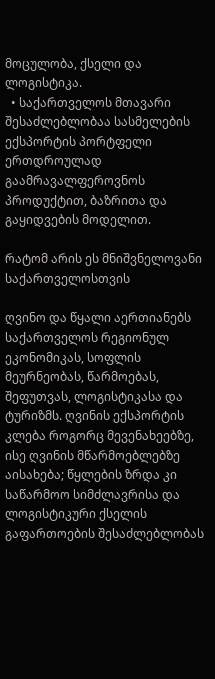მოცულობა, ქსელი და ლოგისტიკა.
  • საქართველოს მთავარი შესაძლებლობაა სასმელების ექსპორტის პორტფელი ერთდროულად გაამრავალფეროვნოს პროდუქტით, ბაზრითა და გაყიდვების მოდელით.

რატომ არის ეს მნიშვნელოვანი საქართველოსთვის

ღვინო და წყალი აერთიანებს საქართველოს რეგიონულ ეკონომიკას, სოფლის მეურნეობას, წარმოებას, შეფუთვას, ლოგისტიკასა და ტურიზმს. ღვინის ექსპორტის კლება როგორც მევენახეებზე, ისე ღვინის მწარმოებლებზე აისახება; წყლების ზრდა კი საწარმოო სიმძლავრისა და ლოგისტიკური ქსელის გაფართოების შესაძლებლობას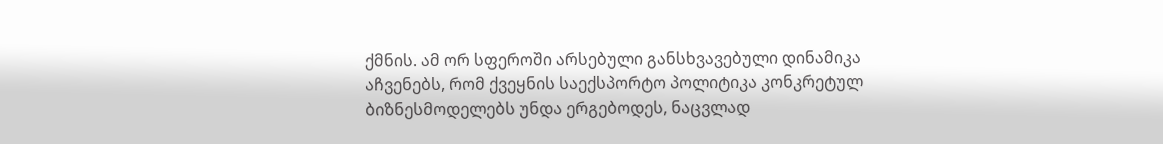ქმნის. ამ ორ სფეროში არსებული განსხვავებული დინამიკა აჩვენებს, რომ ქვეყნის საექსპორტო პოლიტიკა კონკრეტულ ბიზნესმოდელებს უნდა ერგებოდეს, ნაცვლად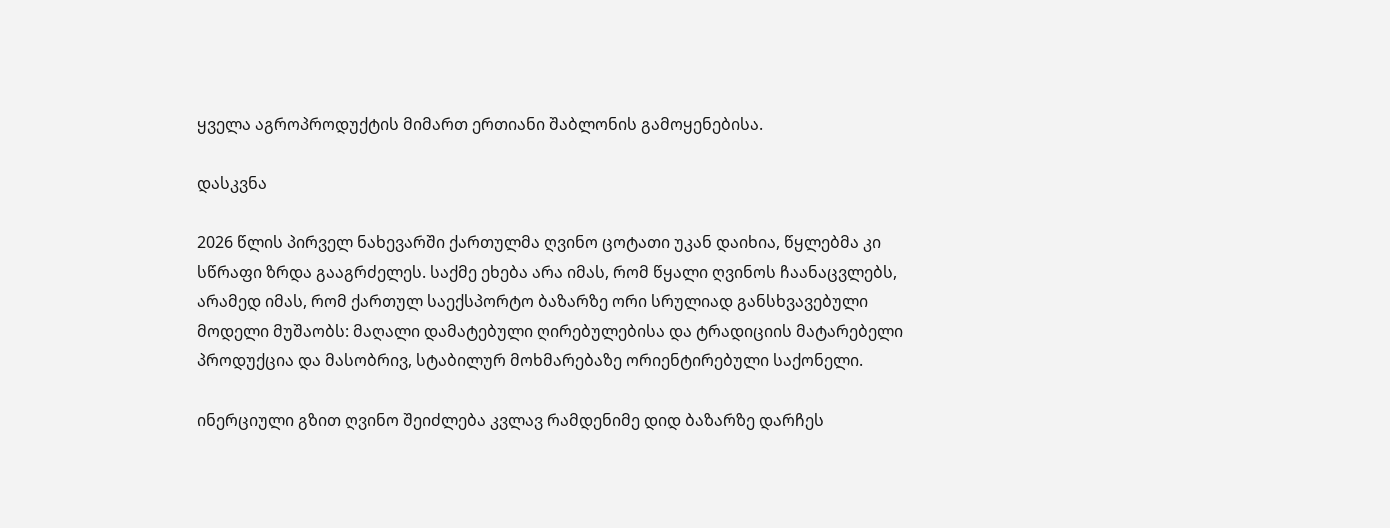ყველა აგროპროდუქტის მიმართ ერთიანი შაბლონის გამოყენებისა.

დასკვნა

2026 წლის პირველ ნახევარში ქართულმა ღვინო ცოტათი უკან დაიხია, წყლებმა კი სწრაფი ზრდა გააგრძელეს. საქმე ეხება არა იმას, რომ წყალი ღვინოს ჩაანაცვლებს, არამედ იმას, რომ ქართულ საექსპორტო ბაზარზე ორი სრულიად განსხვავებული მოდელი მუშაობს: მაღალი დამატებული ღირებულებისა და ტრადიციის მატარებელი პროდუქცია და მასობრივ, სტაბილურ მოხმარებაზე ორიენტირებული საქონელი.

ინერციული გზით ღვინო შეიძლება კვლავ რამდენიმე დიდ ბაზარზე დარჩეს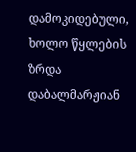დამოკიდებული, ხოლო წყლების ზრდა დაბალმარჟიან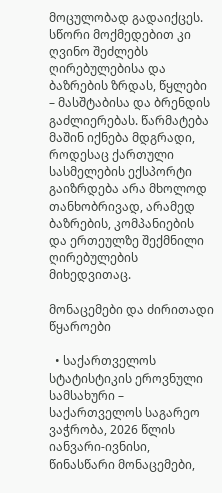მოცულობად გადაიქცეს. სწორი მოქმედებით კი ღვინო შეძლებს ღირებულებისა და ბაზრების ზრდას, წყლები – მასშტაბისა და ბრენდის გაძლიერებას. წარმატება მაშინ იქნება მდგრადი, როდესაც ქართული სასმელების ექსპორტი გაიზრდება არა მხოლოდ თანხობრივად, არამედ ბაზრების, კომპანიების და ერთეულზე შექმნილი ღირებულების მიხედვითაც.

მონაცემები და ძირითადი წყაროები

  • საქართველოს სტატისტიკის ეროვნული სამსახური – საქართველოს საგარეო ვაჭრობა, 2026 წლის იანვარი-ივნისი, წინასწარი მონაცემები,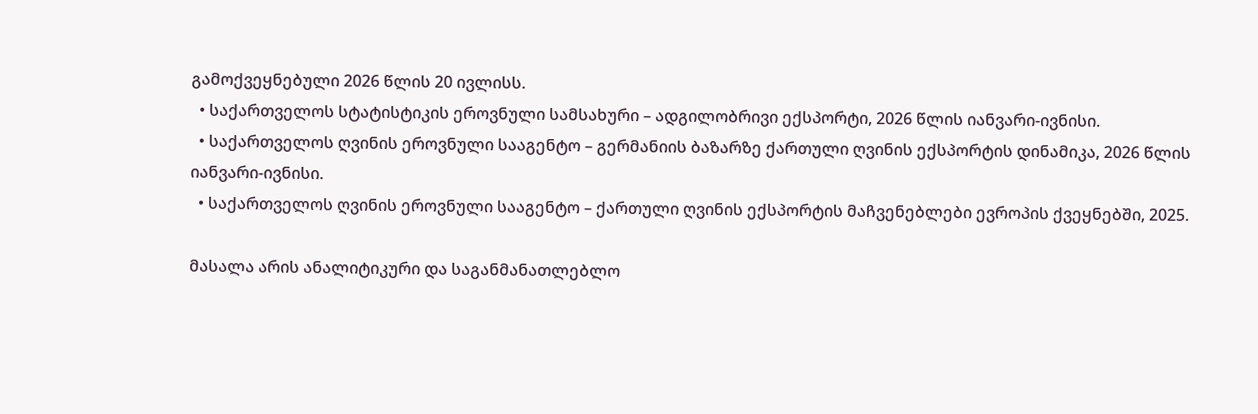გამოქვეყნებული 2026 წლის 20 ივლისს.
  • საქართველოს სტატისტიკის ეროვნული სამსახური – ადგილობრივი ექსპორტი, 2026 წლის იანვარი-ივნისი.
  • საქართველოს ღვინის ეროვნული სააგენტო – გერმანიის ბაზარზე ქართული ღვინის ექსპორტის დინამიკა, 2026 წლის იანვარი-ივნისი.
  • საქართველოს ღვინის ეროვნული სააგენტო – ქართული ღვინის ექსპორტის მაჩვენებლები ევროპის ქვეყნებში, 2025.

მასალა არის ანალიტიკური და საგანმანათლებლო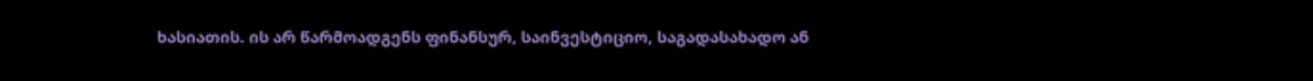ხასიათის. ის არ წარმოადგენს ფინანსურ, საინვესტიციო, საგადასახადო ან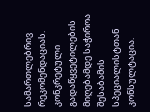სამართლებრივ რეკომენდაციას. კონკრეტული გადაწყვეტილების მიღებამდე საჭიროა შესაბამის სპეციალისტთან კონსულტაცია.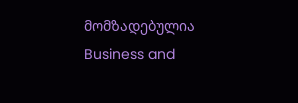მომზადებულია Business and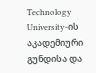Technology University-ის აკადემიური გუნდისა და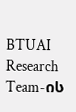BTUAI Research Team-ის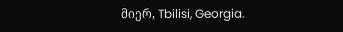მიერ, Tbilisi, Georgia.